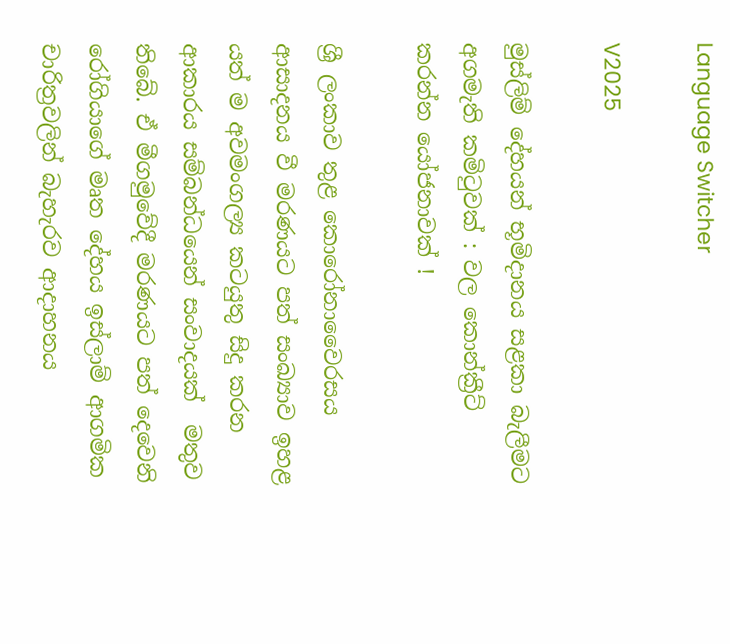Language Switcher

V2025

මුස්ලිම් දේහයන් භූමිදානය සළකා බැලීමට අගමැති කමිටුවක් : වල කොන්ක්‍රීට් කරන්න යෝජනාවක් !

ශ්‍රී ලංකාව තුළ කොරෝනාවෛරසය ආසාදනය වී මරණයට පත් සංඛ්‍යාව ඉහළ යත් ම අවමංගල්‍ය කටයුතු සිදු කරන ආකාරය සම්බන්ධයෙන් සංවාදයක්  මතුව තිබේ. ඒ මීගමුවේදී මරණයට පත් දෙවෙනි රෝගියාගේ මෘත දේහය ඉස්ලාම් ආගමික චාරිත්‍රවලින් බැහැරව ආදාහනය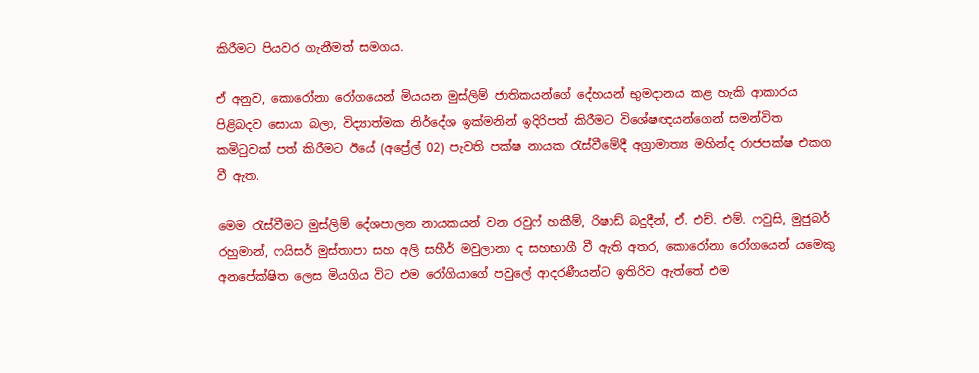කිරීමට පියවර ගැනීමත් සමගය.

ඒ අනුව, කොරෝනා රෝගයෙන් මියයන මුස්ලිම් ජාතිකයන්ගේ දේහයන් භුමදානය කළ හැකි ආකාරය පිළිබදව සොයා බලා, විද්‍යාත්මක නිර්දේශ ඉක්මනින් ඉදිරිපත් කිරීමට විශේෂඥයන්ගෙන් සමන්විත කමිටුවක් පත් කිරීමට ඊයේ (අප්‍රේල් 02) පැවති පක්ෂ නායක රැස්වීමේදී අග්‍රාමාත්‍ය මහින්ද ‍රාජපක්ෂ එකග වී ඇත.

මෙම රැස්වීමට මුස්ලිම් දේශපාලන නායකයන් වන රවුෆ් හකීම්, රිෂාඩ් බදුදීන්, ඒ. එච්. එම්. ෆවුසි, මුජුබර් රහුමාන්, ෆයිසර් මුස්තාපා සහ අලි සහීර් මවුලානා ද සහභාගී වී ඇති අතර, කොරෝනා රෝගයෙන් යමෙකු අනපේක්ෂිත ලෙස මියගිය විට එම රෝගියාගේ පවුලේ ආදරණීයන්ට ඉතිරිව ඇත්තේ එම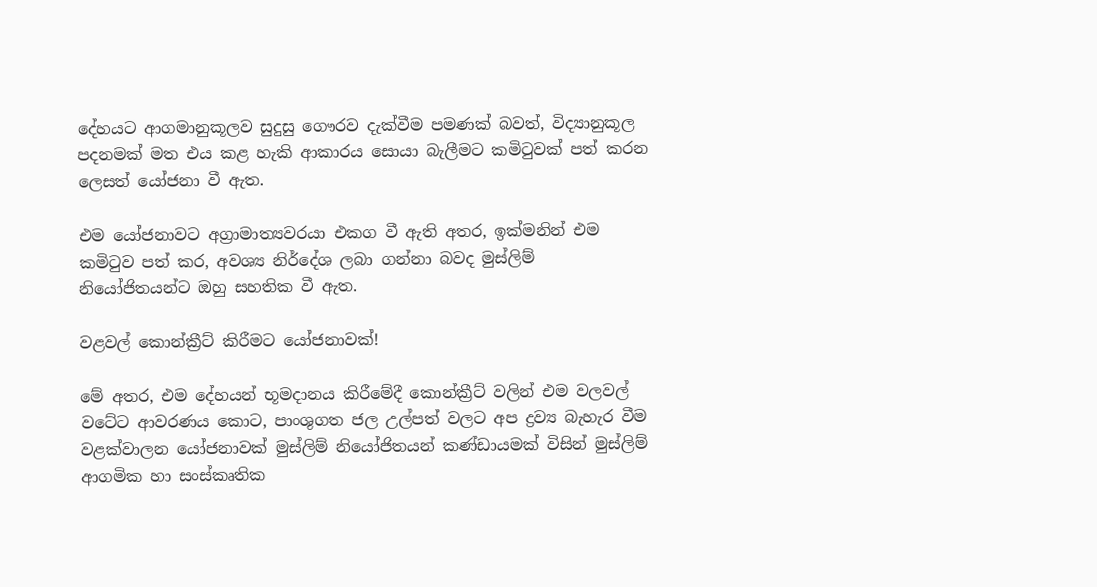දේහයට ආගමානුකූලව සුදුසු ගෞරව දැක්වීම පමණක් බවත්, විද්‍යානුකූල පදනමක් මත එය කළ හැකි ආකාරය සොයා බැලීමට කමිටුවක් පත් කරන ලෙසත් යෝජනා වී ඇත.

එම යෝජනාවට අග්‍රාමාත්‍යවරයා එකග වී ඇති අතර, ඉක්මනින් එම කමිටුව පත් කර, අවශ්‍ය නිර්දේශ ලබා ගන්නා බවද මුස්ලිම් නියෝජිතයන්ට ඔහු සහතික වී ඇත.

වළවල් කොන්ක්‍රීට් කිරීමට යෝජනාවක්!

මේ අතර, එම දේහයන් භූමදානය කිරීමේදී කොන්ක්‍රීට් වලින් එම වලවල් වටේට ආවරණය කොට, පාංශුගත ජල උල්පත් වලට අප ද්‍රව්‍ය බැහැර වීම වළක්වාලන යෝජනාවක් මුස්ලිම් නියෝජිතයන් කණ්ඩායමක් විසින් මුස්ලිම් ආගමික හා සංස්කෘතික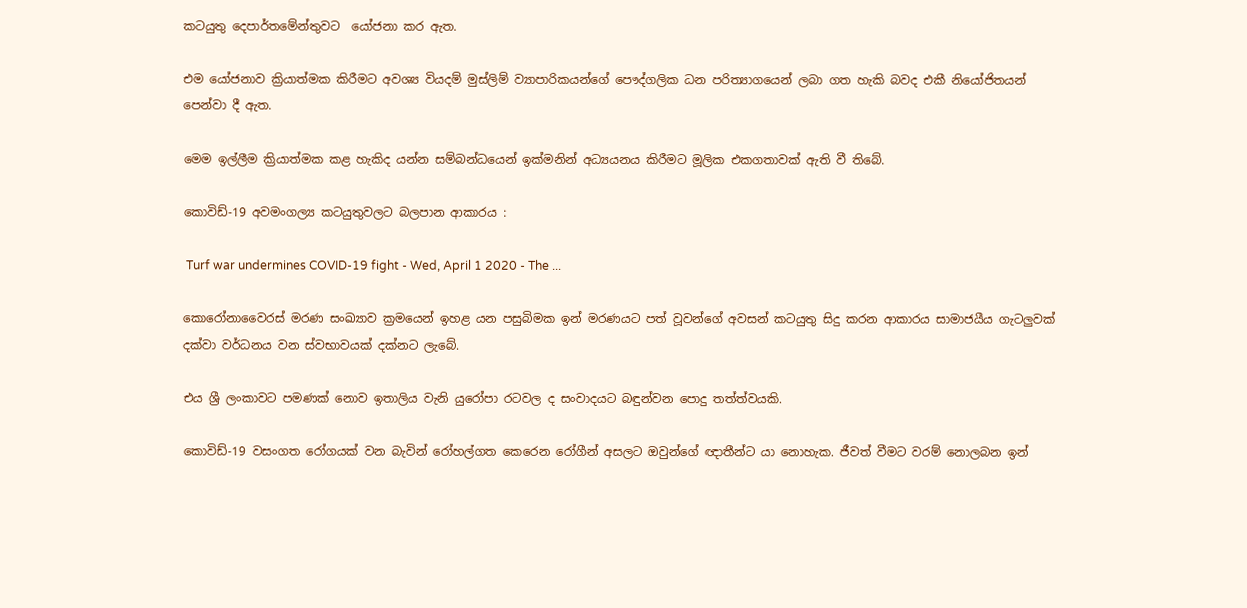කටයුතු දෙපාර්තමේන්තුවට  යෝජනා කර ඇත.

එම යෝජනාව ක්‍රියාත්මක කිරීමට අවශ්‍ය වියදම් මුස්ලිම් ව්‍යාපාරිකයන්ගේ පෞද්ගලික ධන පරිත්‍යාගයෙන් ලබා ගත හැකි බවද එකී නියෝජිතයන් පෙන්වා දී ඇත.

මෙම ඉල්ලීම ක්‍රියාත්මක කළ හැකිද යන්න සම්බන්ධයෙන් ඉක්මනින් අධ්‍යයනය කිරීමට මූලික එකගතාවක් ඇති වී තිබේ.

කොවිඩ්-19 අවමංගල්‍ය කටයුතුවලට බලපාන ආකාරය :

 Turf war undermines COVID-19 fight - Wed, April 1 2020 - The ...

කොරෝනාවෛරස් මරණ සංඛ්‍යාව ක්‍රමයෙන් ඉහළ යන පසුබිමක ඉන් මරණයට පත් වූවන්ගේ අවසන් කටයුතු සිදු කරන ආකාරය සාමාජයීය ගැටලුවක් දක්වා වර්ධනය වන ස්වභාවයක් දක්නට ලැබේ.

එය ශ්‍රී ලංකාවට පමණක් නොව ඉතාලිය වැනි යුරෝපා රටවල ද සංවාදයට බඳුන්වන පොදු තත්ත්වයකි.

කොවිඩ්-19 වසංගත රෝගයක් වන බැවින් රෝහල්ගත කෙරෙන රෝගීන් අසලට ඔවුන්ගේ ඥාතීන්ට යා නොහැක. ජීවත් වීමට වරම් නොලබන ඉන්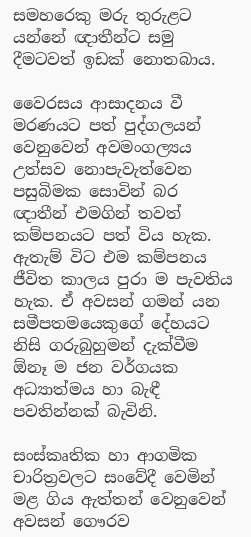සමහරෙකු මරු තුරුළට යන්නේ ඥාතීන්ට සමු දීමටවත් ඉඩක් නොතබාය.

වෛරසය ආසාදනය වී මරණයට පත් පුද්ගලයන් වෙනුවෙන් අවමංගල්‍යය උත්සව නොපැවැත්වෙන පසුබිමක සොවින් බර ඥාතීන් එමගින් තවත් කම්පනයට පත් විය හැක. ඇතැම් විට එම කම්පනය ජීවිත කාලය පුරා ම පැවතිය හැක. ඒ අවසන් ගමන් යන සමීපතමයෙකුගේ දේහයට නිසි ගරුබුහුමන් දැක්වීම ඕනෑ ම ජන වර්ගයක අධ්‍යාත්මය හා බැඳී පවතින්නක් බැවිනි.

සංස්කෘතික හා ආගමික චාරිත්‍රවලට සංවේදී වෙමින් මළ ගිය ඇත්තන් වෙනුවෙන් අවසන් ගෞරව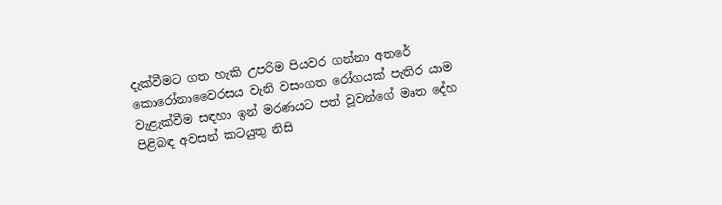දැක්වීමට ගත හැකි උපරිම පියවර ගන්නා අතරේ කොරෝනාවෛරසය වැනි වසංගත රෝගයක් පැතිර යාම වැළැක්වීම සඳහා ඉන් මරණයට පත් වූවන්ගේ මෘත දේහ පිළිබඳ අවසන් කටයුතු නිසි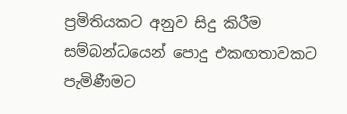ප්‍රමිතියකට අනුව සිදු කිරීම සම්බන්ධයෙන් පොදු එකඟතාවකට පැමිණීමට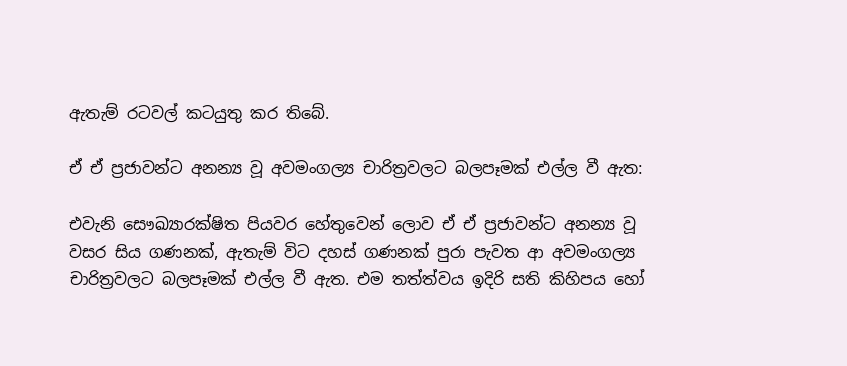ඇතැම් රටවල් කටයුතු කර තිබේ.

ඒ ඒ ප්‍රජාවන්ට අනන්‍ය වූ අවමංගල්‍ය චාරිත්‍රවලට බලපෑමක් එල්ල වී ඇත:

එවැනි සෞඛ්‍යාරක්ෂිත පියවර හේතුවෙන් ලොව ඒ ඒ ප්‍රජාවන්ට අනන්‍ය වූ වසර සිය ගණනක්, ඇතැම් විට දහස් ගණනක් පුරා පැවත ආ අවමංගල්‍ය චාරිත්‍රවලට බලපෑමක් එල්ල වී ඇත. එම තත්ත්වය ඉදිරි සති කිහිපය හෝ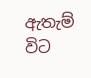ඇතැම් විට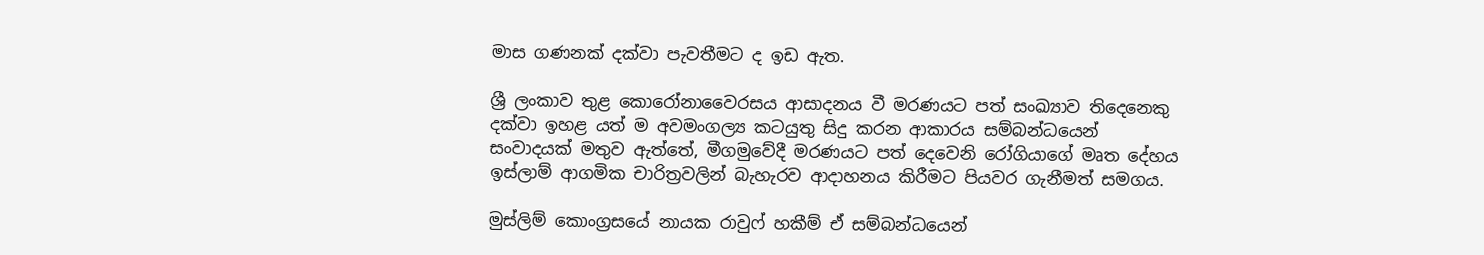මාස ගණනක් දක්වා පැවතීමට ද ඉඩ ඇත.

ශ්‍රී ලංකාව තුළ කොරෝනාවෛරසය ආසාදනය වී මරණයට පත් සංඛ්‍යාව තිදෙනෙකු දක්වා ඉහළ යත් ම අවමංගල්‍ය කටයුතු සිදු කරන ආකාරය සම්බන්ධයෙන් සංවාදයක් මතුව ඇත්තේ, මීගමුවේදී මරණයට පත් දෙවෙනි රෝගියාගේ මෘත දේහය ඉස්ලාම් ආගමික චාරිත්‍රවලින් බැහැරව ආදාහනය කිරීමට පියවර ගැනීමත් සමගය.

මුස්ලිම් කොංග්‍රසයේ නායක රාවුෆ් හකීම් ඒ සම්බන්ධයෙන්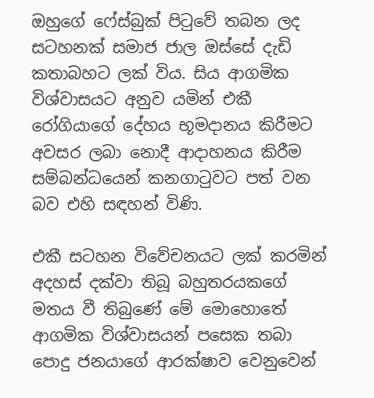ඔහුගේ ෆේස්බුක් පිටුවේ තබන ලද සටහනක් සමාජ ජාල ඔස්සේ දැඩි කතාබහට ලක් විය. සිය ආගමික විශ්වාසයට අනුව යමින් එකී රෝගියාගේ දේහය භූමදානය කිරීමට අවසර ලබා නොදී ආදාහනය කිරීම සම්බන්ධයෙන් කනගාටුවට පත් වන බව එහි සඳහන් විණි.

එකී සටහන විවේචනයට ලක් කරමින් අදහස් දක්වා තිබූ බහුතරයකගේ මතය වී තිබුණේ මේ මොහොතේ ආගමික විශ්වාසයන් පසෙක තබා පොදු ජනයාගේ ආරක්ෂාව වෙනුවෙන්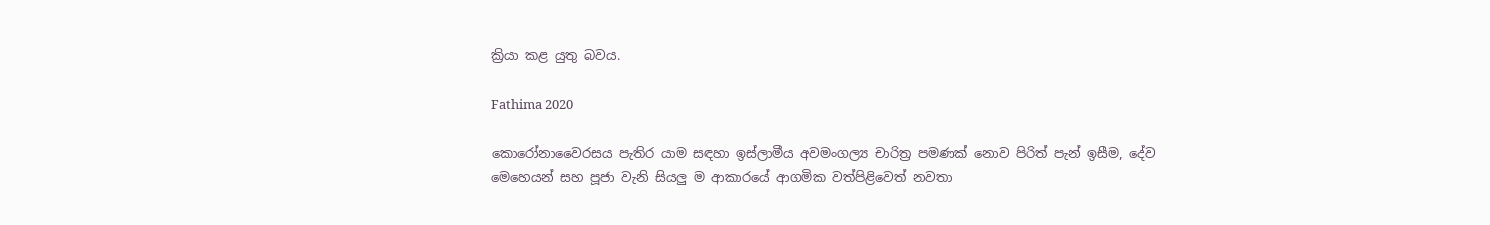ක්‍රියා කළ යුතු බවය.

Fathima 2020

කොරෝනාවෛරසය පැතිර යාම සඳහා ඉස්ලාමීය අවමංගල්‍ය චාරිත්‍ර පමණක් නොව පිරිත් පැන් ඉසීම, දේව මෙහෙයන් සහ පූජා වැනි සියලු ම ආකාරයේ ආගමික වත්පිළිවෙත් නවතා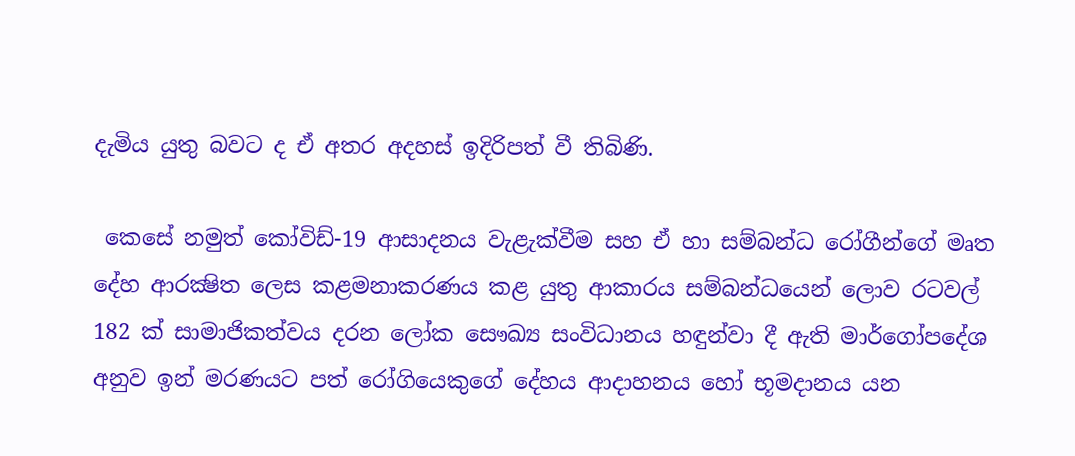දැමිය යුතු බවට ද ඒ අතර අදහස් ඉදිරිපත් වී තිබිණි.

 කෙසේ නමුත් කෝවිඩ්-19 ආසාදනය වැළැක්වීම සහ ඒ හා සම්බන්ධ රෝගීන්ගේ මෘත දේහ ආරක්‍ෂිත ලෙස කළමනාකරණය කළ යුතු ආකාරය සම්බන්ධයෙන් ලොව රටවල් 182 ක් සාමාජිකත්වය දරන ලෝක සෞඛ්‍ය සංවිධානය හඳුන්වා දී ඇති මාර්ගෝපදේශ අනුව ඉන් මරණයට පත් රෝගියෙකුගේ දේහය ආදාහනය හෝ භූමදානය යන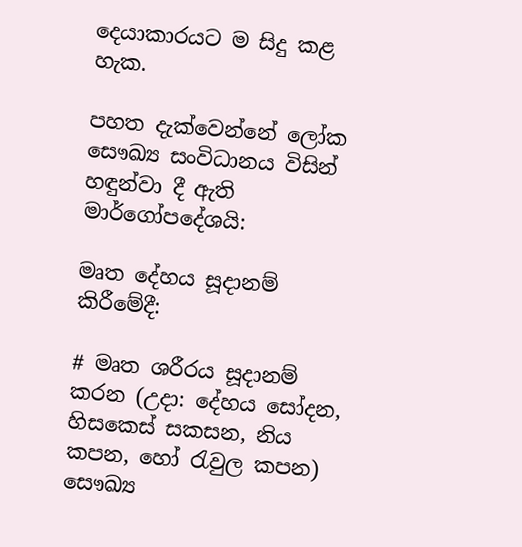දෙයාකාරයට ම සිදු කළ හැක.

පහත දැක්වෙන්නේ ලෝක සෞඛ්‍ය සංවිධානය විසින් හඳුන්වා දී ඇති මාර්ගෝපදේශයි:

මෘත දේහය සූදානම් කිරීමේදී:

# මෘත ශරීරය සූදානම් කරන (උදා: දේහය සෝදන, හිසකෙස් සකසන, නිය කපන, හෝ රැවුල කපන) සෞඛ්‍ය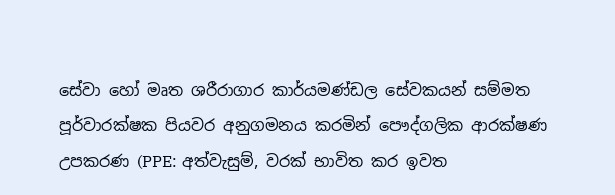සේවා හෝ මෘත ශරීරාගාර කාර්යමණ්ඩල සේවකයන් සම්මත පූර්වාරක්ෂක පියවර අනුගමනය කරමින් පෞද්ගලික ආරක්ෂණ උපකරණ (PPE: අත්වැසුම්, වරක් භාවිත කර ඉවත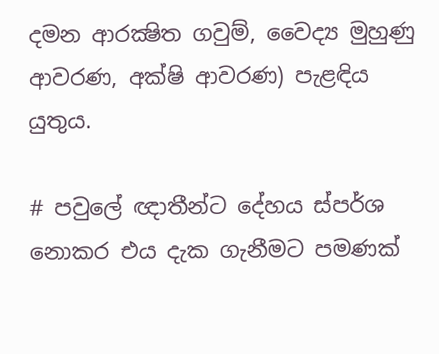දමන ආරක්‍ෂිත ගවුම්, වෛද්‍ය මුහුණු ආවරණ, අක්ෂි ආවරණ) පැළඳිය යුතුය.

# පවුලේ ඥාතීන්ට දේහය ස්පර්ශ නොකර එය දැක ගැනීමට පමණක්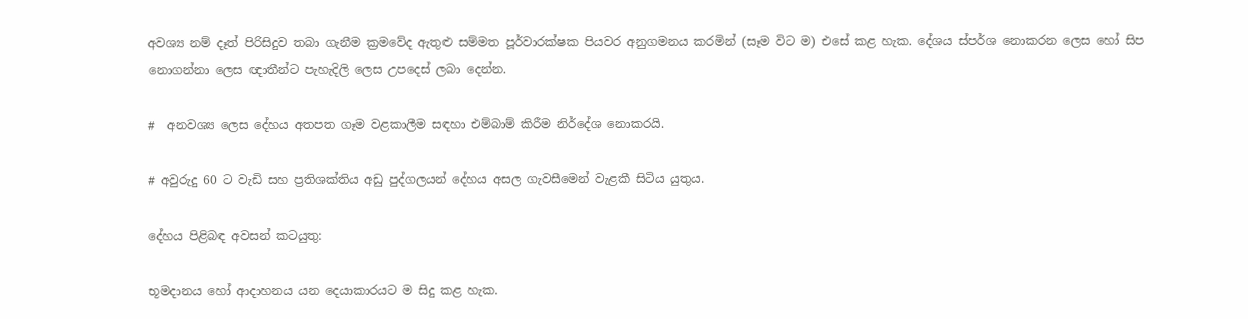අවශ්‍ය නම් දෑත් පිරිසිදුව තබා ගැනීම ක්‍රමවේද ඇතුළු සම්මත පූර්වාරක්ෂක පියවර අනුගමනය කරමින් (සෑම විට ම) එසේ කළ හැක. දේශය ස්පර්ශ නොකරන ලෙස හෝ සිප නොගන්නා ලෙස ඥාතීන්ට පැහැදිලි ලෙස උපදෙස් ලබා දෙන්න.

#  අනවශ්‍ය ලෙස දේහය අතපත ගෑම වළකාලීම සඳහා එම්බාම් කිරීම නිර්දේශ නොකරයි.

# අවුරුදු 60 ට වැඩි සහ ප්‍රතිශක්තිය අඩු පුද්ගලයන් දේහය අසල ගැවසීමෙන් වැළකී සිටිය යුතුය.

දේහය පිළිබඳ අවසන් කටයුතු:

භූමදානය හෝ ආදාහනය යන දෙයාකාරයට ම සිදු කළ හැක.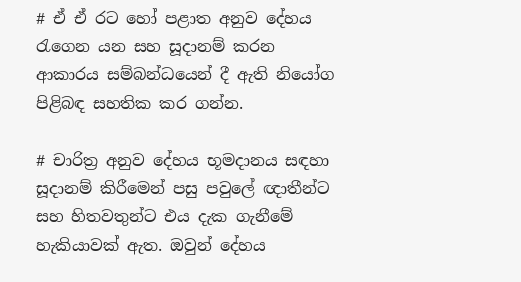# ඒ ඒ රට හෝ පළාත අනුව දේහය රැගෙන යන සහ සූදානම් කරන ආකාරය සම්බන්ධයෙන් දී ඇති නියෝග පිළිබඳ සහතික කර ගන්න.

# චාරිත්‍ර අනුව දේහය භූමදානය සඳහා සූදානම් කිරීමෙන් පසු පවුලේ ඥාතීන්ට සහ හිතවතුන්ට එය දැක ගැනීමේ හැකියාවක් ඇත. ඔවුන් දේහය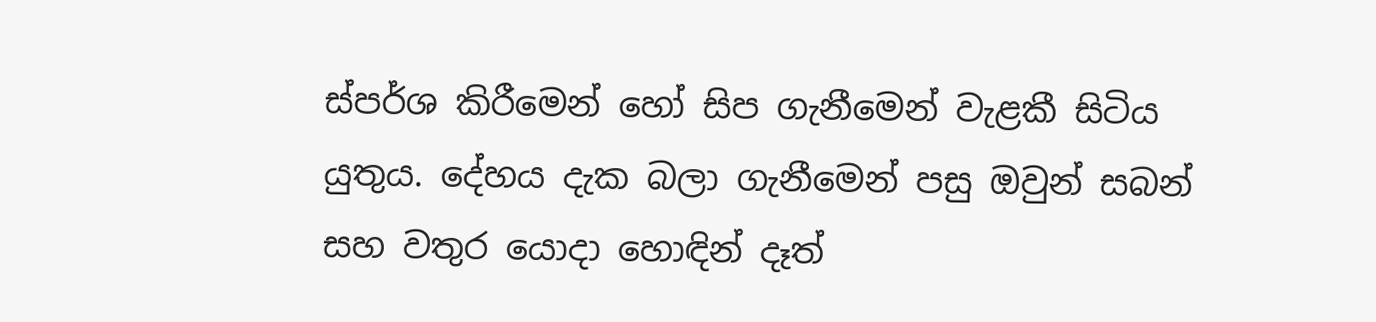ස්පර්ශ කිරීමෙන් හෝ සිප ගැනීමෙන් වැළකී සිටිය යුතුය. දේහය දැක බලා ගැනීමෙන් පසු ඔවුන් සබන් සහ වතුර යොදා හොඳින් දෑත්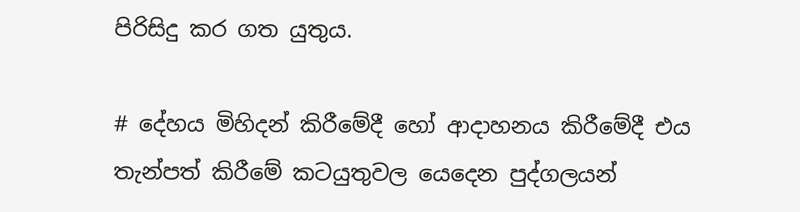පිරිසිදු කර ගත යුතුය.

# දේහය මිහිදන් කිරීමේදී හෝ ආදාහනය කිරීමේදී එය තැන්පත් කිරීමේ කටයුතුවල යෙදෙන පුද්ගලයන්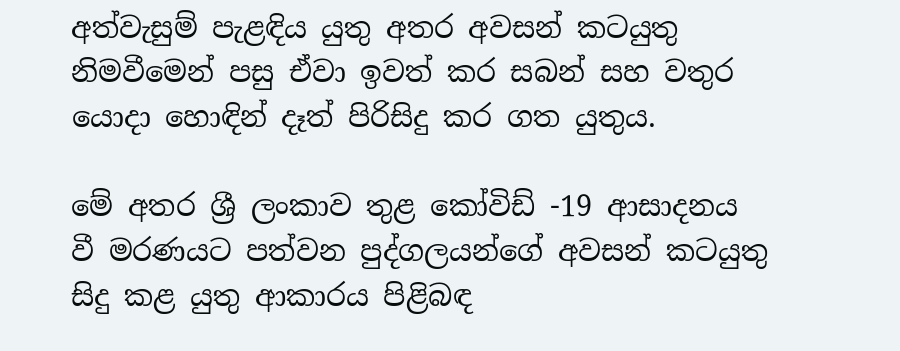අත්වැසුම් පැළඳිය යුතු අතර අවසන් කටයුතු නිමවීමෙන් පසු ඒවා ඉවත් කර සබන් සහ වතුර යොදා හොඳින් දෑත් පිරිසිදු කර ගත යුතුය.

මේ අතර ශ්‍රී ලංකාව තුළ කෝවිඩ් -19 ආසාදනය වී මරණයට පත්වන පුද්ගලයන්ගේ අවසන් කටයුතු සිදු කළ යුතු ආකාරය පිළිබඳ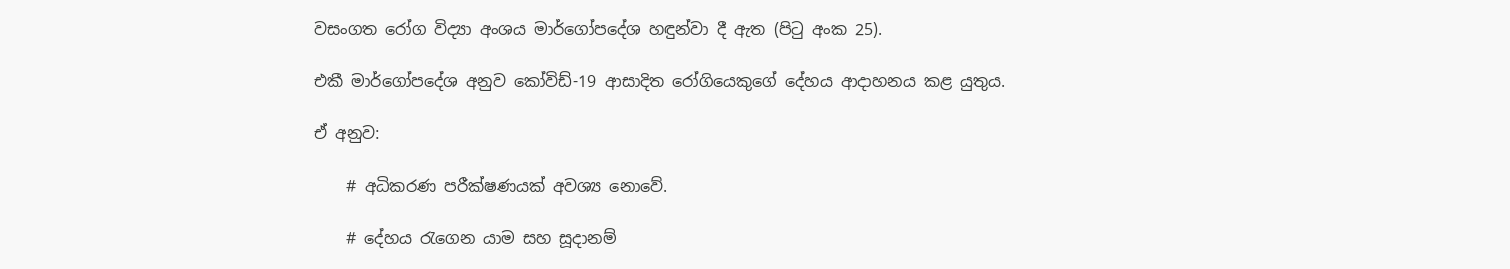වසංගත රෝග විද්‍යා අංශය මාර්ගෝපදේශ හඳුන්වා දී ඇත (පිටු අංක 25).

එකී මාර්ගෝපදේශ අනුව කෝවිඩ්-19 ආසාදිත රෝගියෙකුගේ දේහය ආදාහනය කළ යුතුය.

ඒ අනුව:

    # අධිකරණ පරීක්ෂණයක් අවශ්‍ය නොවේ.

    # දේහය රැගෙන යාම සහ සූදානම්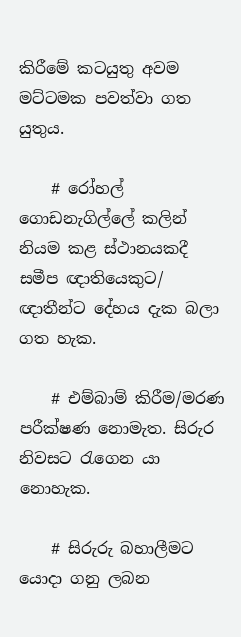කිරීමේ කටයුතු අවම මට්ටමක පවත්වා ගත යුතුය.

    # රෝහල් ගොඩනැගිල්ලේ කලින් නියම කළ ස්ථානයකදී සමීප ඥාතියෙකුට/ ඥාතීන්ට දේහය දැක බලා ගත හැක.

    # එම්බාම් කිරීම/මරණ පරීක්ෂණ නොමැත. සිරුර නිවසට රැගෙන යා නොහැක.

    # සිරුරු බහාලීමට යොදා ගනු ලබන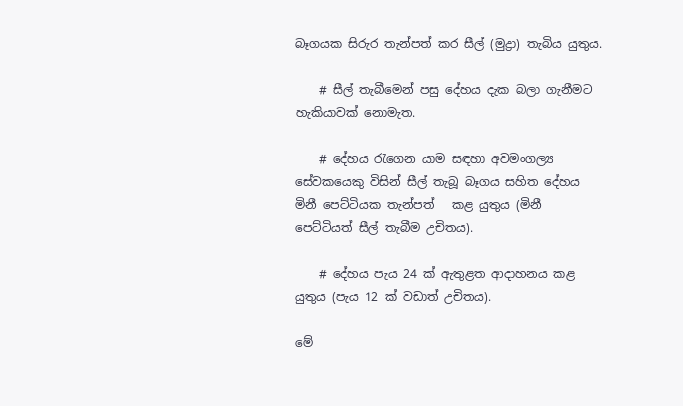බෑගයක සිරුර තැන්පත් කර සීල් (මුද්‍රා) තැබිය යුතුය.

    # සීල් තැබීමෙන් පසු දේහය දැක බලා ගැනීමට හැකියාවක් නොමැත.

    # දේහය රැගෙන යාම සඳහා අවමංගල්‍ය සේවකයෙකු විසින් සීල් තැබූ බෑගය සහිත දේහය මිනී පෙට්ටියක තැන්පත්   කළ යුතුය (මිනී පෙට්ටියත් සීල් තැබීම උචිතය).

    # දේහය පැය 24 ක් ඇතුළත ආදාහනය කළ යුතුය (පැය 12 ක් වඩාත් උචිතය).

මේ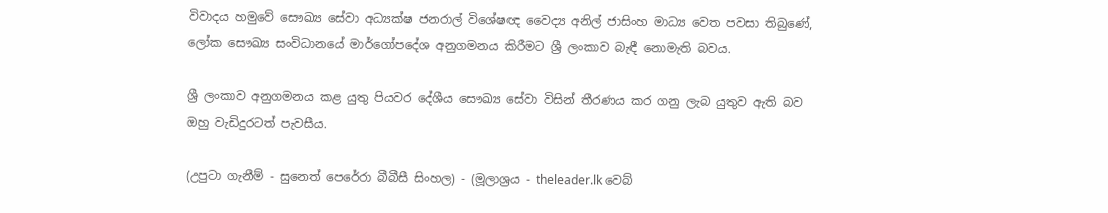විවාදය හමුවේ සෞඛ්‍ය සේවා අධ්‍යක්ෂ ජනරාල් විශේෂඥ වෛද්‍ය අනිල් ජාසිංහ මාධ්‍ය වෙත පවසා තිබුණේ, ලෝක සෞඛ්‍ය සංවිධානයේ මාර්ගෝපදේශ අනුගමනය කිරීමට ශ්‍රී ලංකාව බැඳී නොමැති බවය.

ශ්‍රී ලංකාව අනුගමනය කළ යුතු පියවර දේශීය සෞඛ්‍ය සේවා විසින් තීරණය කර ගනු ලැබ යුතුව ඇති බව ඔහු වැඩිදුරටත් පැවසීය.

(උපුටා ගැනීම් - සුනෙත් පෙරේරා බීබීසී සිංහල) - (මූලාශ්‍රය - theleader.lk වෙබ්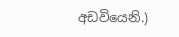අඩවියෙනි.)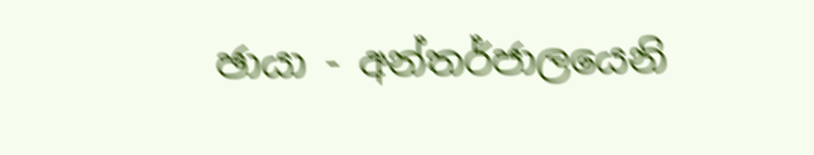ඡායා - අන්තර්ජාලයෙනි